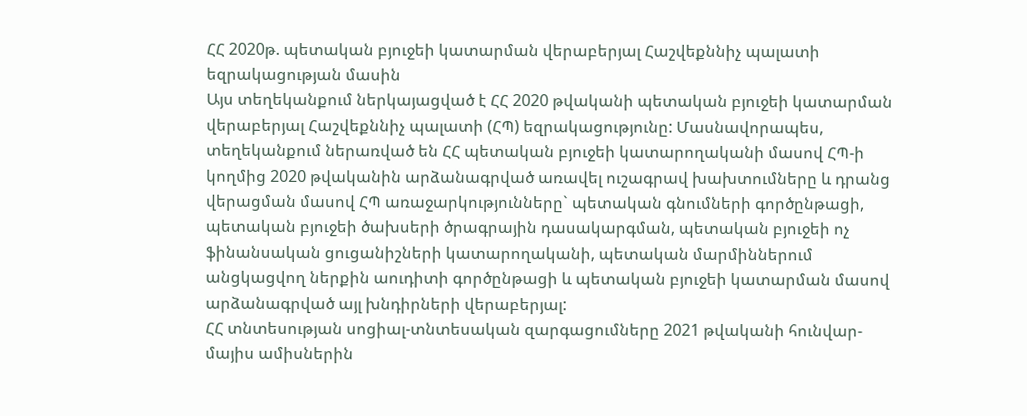ՀՀ 2020թ. պետական բյուջեի կատարման վերաբերյալ Հաշվեքննիչ պալատի եզրակացության մասին
Այս տեղեկանքում ներկայացված է ՀՀ 2020 թվականի պետական բյուջեի կատարման վերաբերյալ Հաշվեքննիչ պալատի (ՀՊ) եզրակացությունը: Մասնավորապես, տեղեկանքում ներառված են ՀՀ պետական բյուջեի կատարողականի մասով ՀՊ-ի կողմից 2020 թվականին արձանագրված առավել ուշագրավ խախտումները և դրանց վերացման մասով ՀՊ առաջարկությունները` պետական գնումների գործընթացի, պետական բյուջեի ծախսերի ծրագրային դասակարգման, պետական բյուջեի ոչ ֆինանսական ցուցանիշների կատարողականի, պետական մարմիններում անցկացվող ներքին աուդիտի գործընթացի և պետական բյուջեի կատարման մասով արձանագրված այլ խնդիրների վերաբերյալ:
ՀՀ տնտեսության սոցիալ-տնտեսական զարգացումները 2021 թվականի հունվար-մայիս ամիսներին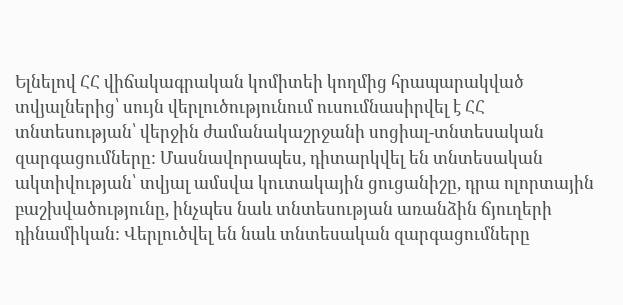Ելնելով ՀՀ վիճակագրական կոմիտեի կողմից հրապարակված տվյալներից՝ սույն վերլուծությունում ուսումնասիրվել է ՀՀ տնտեսության՝ վերջին ժամանակաշրջանի սոցիալ-տնտեսական զարգացումները: Մասնավորապես, դիտարկվել են տնտեսական ակտիվության՝ տվյալ ամսվա կուտակային ցուցանիշը, դրա ոլորտային բաշխվածությունը, ինչպես նաև տնտեսության առանձին ճյուղերի դինամիկան: Վերլուծվել են նաև տնտեսական զարգացումները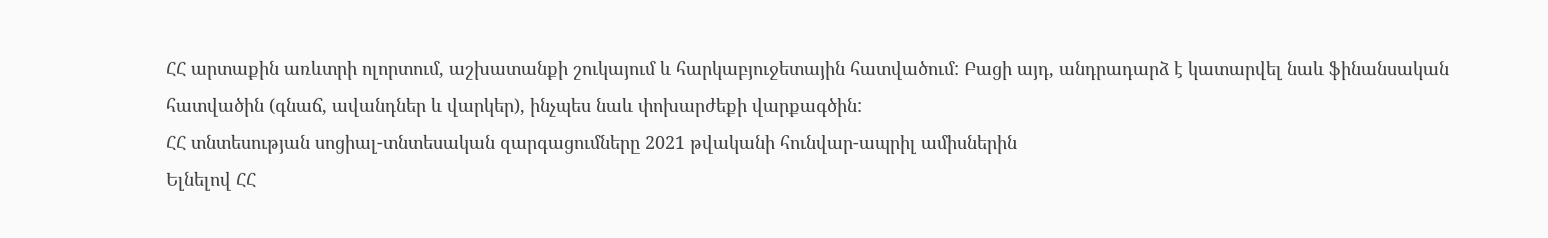ՀՀ արտաքին առևտրի ոլորտում, աշխատանքի շուկայում և հարկաբյուջետային հատվածում: Բացի այդ, անդրադարձ է կատարվել նաև ֆինանսական հատվածին (գնաճ, ավանդներ և վարկեր), ինչպես նաև փոխարժեքի վարքագծին:
ՀՀ տնտեսության սոցիալ-տնտեսական զարգացումները 2021 թվականի հունվար-ապրիլ ամիսներին
Ելնելով ՀՀ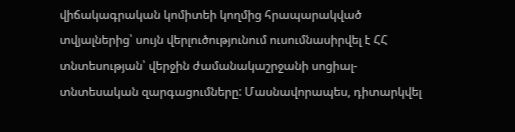վիճակագրական կոմիտեի կողմից հրապարակված տվյալներից՝ սույն վերլուծությունում ուսումնասիրվել է ՀՀ տնտեսության՝ վերջին ժամանակաշրջանի սոցիալ-տնտեսական զարգացումները: Մասնավորապես, դիտարկվել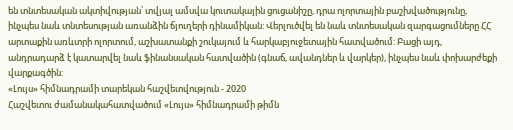են տնտեսական ակտիվության՝ տվյալ ամսվա կուտակային ցուցանիշը, դրա ոլորտային բաշխվածությունը, ինչպես նաև տնտեսության առանձին ճյուղերի դինամիկան: Վերլուծվել են նաև տնտեսական զարգացումները ՀՀ արտաքին առևտրի ոլորտում, աշխատանքի շուկայում և հարկաբյուջետային հատվածում: Բացի այդ, անդրադարձ է կատարվել նաև ֆինանսական հատվածին (գնաճ, ավանդներ և վարկեր), ինչպես նաև փոխարժեքի վարքագծին:
«Լույս» հիմնադրամի տարեկան հաշվետվություն - 2020
Հաշվետու ժամանակահատվածում «Լույս» հիմնադրամի թիմն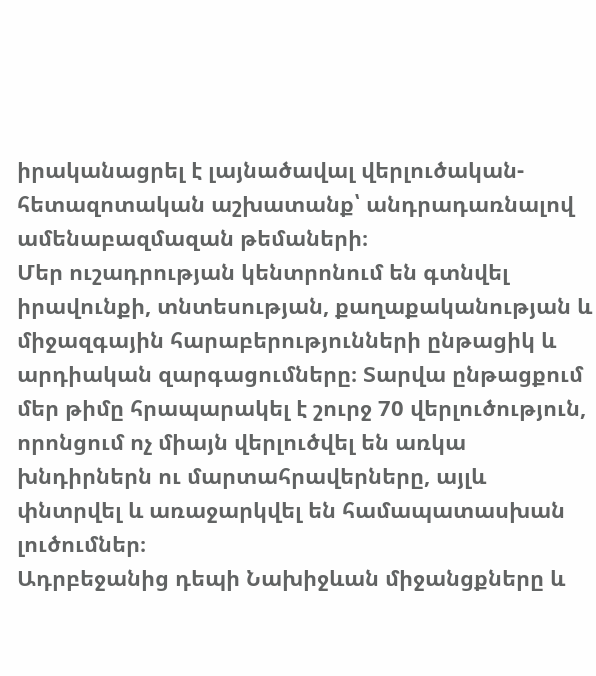իրականացրել է լայնածավալ վերլուծական-հետազոտական աշխատանք՝ անդրադառնալով ամենաբազմազան թեմաների։
Մեր ուշադրության կենտրոնում են գտնվել իրավունքի, տնտեսության, քաղաքականության և միջազգային հարաբերությունների ընթացիկ և արդիական զարգացումները։ Տարվա ընթացքում մեր թիմը հրապարակել է շուրջ 70 վերլուծություն, որոնցում ոչ միայն վերլուծվել են առկա խնդիրներն ու մարտահրավերները, այլև փնտրվել և առաջարկվել են համապատասխան լուծումներ։
Ադրբեջանից դեպի Նախիջևան միջանցքները և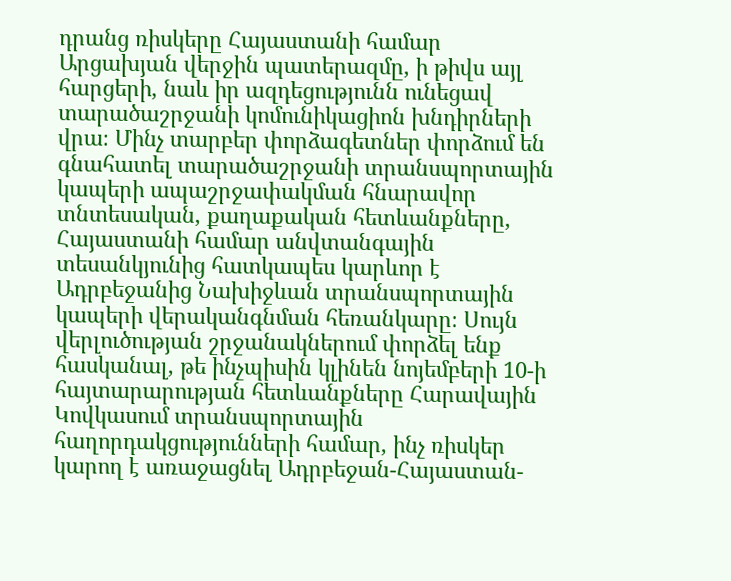դրանց ռիսկերը Հայաստանի համար
Արցախյան վերջին պատերազմը, ի թիվս այլ հարցերի, նաև իր ազդեցությունն ունեցավ տարածաշրջանի կոմունիկացիոն խնդիրների վրա։ Մինչ տարբեր փորձագետներ փորձում են գնահատել տարածաշրջանի տրանսպորտային կապերի ապաշրջափակման հնարավոր տնտեսական, քաղաքական հետևանքները, Հայաստանի համար անվտանգային տեսանկյունից հատկապես կարևոր է Ադրբեջանից Նախիջևան տրանսպորտային կապերի վերականգնման հեռանկարը։ Սույն վերլուծության շրջանակներում փորձել ենք հասկանալ, թե ինչպիսին կլինեն նոյեմբերի 10-ի հայտարարության հետևանքները Հարավային Կովկասում տրանսպորտային հաղորդակցությունների համար, ինչ ռիսկեր կարող է առաջացնել Ադրբեջան-Հայաստան-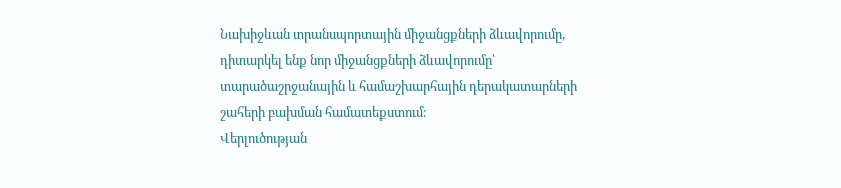Նախիջևան տրանսպորտային միջանցքների ձևավորումը, դիտարկել ենք նոր միջանցքների ձևավորումը՝ տարածաշրջանային և համաշխարհային դերակատարների շահերի բախման համատեքստում։
Վերլուծության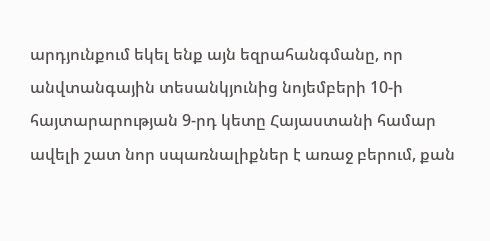արդյունքում եկել ենք այն եզրահանգմանը, որ անվտանգային տեսանկյունից նոյեմբերի 10-ի հայտարարության 9-րդ կետը Հայաստանի համար ավելի շատ նոր սպառնալիքներ է առաջ բերում, քան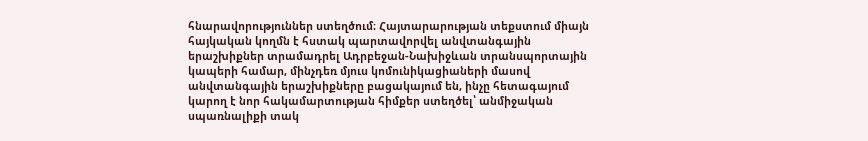հնարավորություններ ստեղծում։ Հայտարարության տեքստում միայն հայկական կողմն է հստակ պարտավորվել անվտանգային երաշխիքներ տրամադրել Ադրբեջան-Նախիջևան տրանսպորտային կապերի համար, մինչդեռ մյուս կոմունիկացիաների մասով անվտանգային երաշխիքները բացակայում են, ինչը հետագայում կարող է նոր հակամարտության հիմքեր ստեղծել՝ անմիջական սպառնալիքի տակ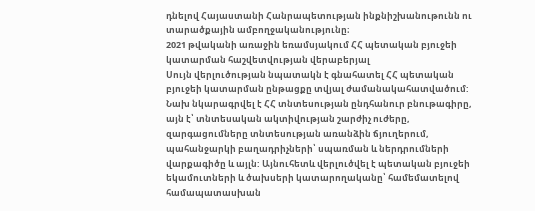դնելով Հայաստանի Հանրապետության ինքնիշխանութունն ու տարածքային ամբողջականությունը։
2021 թվականի առաջին եռամսյակում ՀՀ պետական բյուջեի կատարման հաշվետվության վերաբերյալ
Սույն վերլուծության նպատակն է գնահատել ՀՀ պետական բյուջեի կատարման ընթացքը տվյալ ժամանակահատվածում: Նախ նկարագրվել է ՀՀ տնտեսության ընդհանուր բնութագիրը, այն է՝ տնտեսական ակտիվության շարժիչ ուժերը, զարգացումները տնտեսության առանձին ճյուղերում, պահանջարկի բաղադրիչների՝ սպառման և ներդրումների վարքագիծը և այլն: Այնուհետև վերլուծվել է պետական բյուջեի եկամուտների և ծախսերի կատարողականը՝ համեմատելով համապատասխան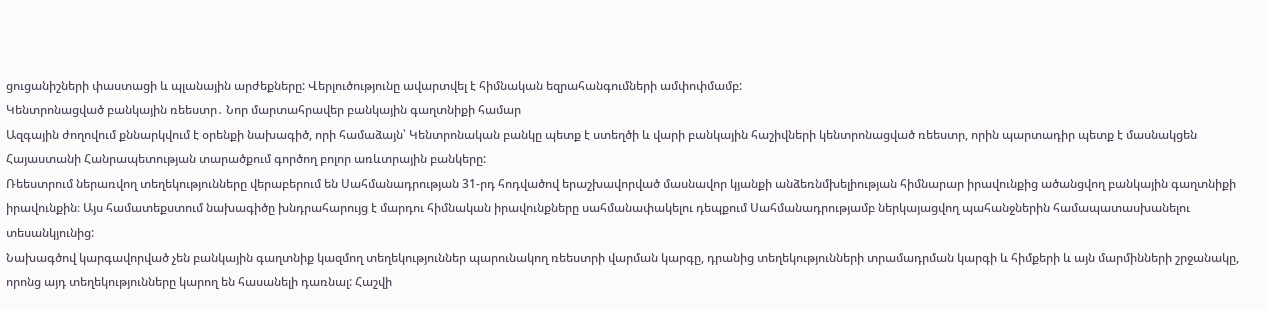ցուցանիշների փաստացի և պլանային արժեքները: Վերլուծությունը ավարտվել է հիմնական եզրահանգումների ամփոփմամբ:
Կենտրոնացված բանկային ռեեստր․ Նոր մարտահրավեր բանկային գաղտնիքի համար
Ազգային ժողովում քննարկվում է օրենքի նախագիծ, որի համաձայն՝ Կենտրոնական բանկը պետք է ստեղծի և վարի բանկային հաշիվների կենտրոնացված ռեեստր, որին պարտադիր պետք է մասնակցեն Հայաստանի Հանրապետության տարածքում գործող բոլոր առևտրային բանկերը:
Ռեեստրում ներառվող տեղեկությունները վերաբերում են Սահմանադրության 31-րդ հոդվածով երաշխավորված մասնավոր կյանքի անձեռնմխելիության հիմնարար իրավունքից ածանցվող բանկային գաղտնիքի իրավունքին։ Այս համատեքստում նախագիծը խնդրահարույց է մարդու հիմնական իրավունքները սահմանափակելու դեպքում Սահմանադրությամբ ներկայացվող պահանջներին համապատասխանելու տեսանկյունից:
Նախագծով կարգավորված չեն բանկային գաղտնիք կազմող տեղեկություններ պարունակող ռեեստրի վարման կարգը, դրանից տեղեկությունների տրամադրման կարգի և հիմքերի և այն մարմինների շրջանակը, որոնց այդ տեղեկությունները կարող են հասանելի դառնալ: Հաշվի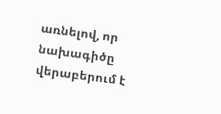առնելով, որ նախագիծը վերաբերում է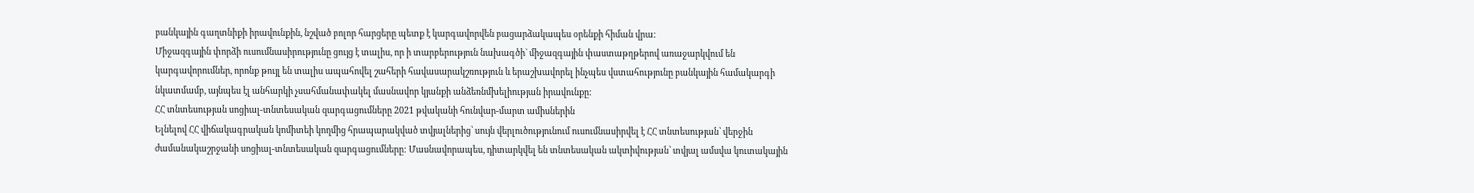բանկային գաղտնիքի իրավունքին, նշված բոլոր հարցերը պետք է կարգավորվեն բացարձակապես օրենքի հիման վրա:
Միջազգային փորձի ուսումնասիրությունը ցույց է տալիս, որ ի տարբերություն նախագծի` միջազգային փաստաթղթերով առաջարկվում են կարգավորումներ, որոնք թույլ են տալիս ապահովել շահերի հավասարակշռություն և երաշխավորել ինչպես վստահությունը բանկային համակարգի նկատմամբ, այնպես էլ անհարկի չսահմանափակել մասնավոր կյանքի անձեռնմխելիության իրավունքը:
ՀՀ տնտեսության սոցիալ-տնտեսական զարգացումները 2021 թվականի հունվար-մարտ ամիսներին
Ելնելով ՀՀ վիճակագրական կոմիտեի կողմից հրապարակված տվյալներից՝ սույն վերլուծությունում ուսումնասիրվել է ՀՀ տնտեսության՝ վերջին ժամանակաշրջանի սոցիալ-տնտեսական զարգացումները: Մասնավորապես, դիտարկվել են տնտեսական ակտիվության՝ տվյալ ամսվա կուտակային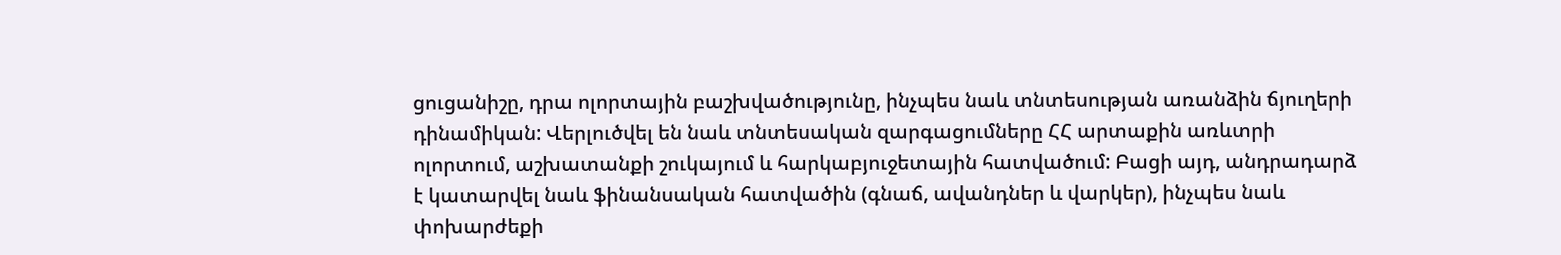ցուցանիշը, դրա ոլորտային բաշխվածությունը, ինչպես նաև տնտեսության առանձին ճյուղերի դինամիկան: Վերլուծվել են նաև տնտեսական զարգացումները ՀՀ արտաքին առևտրի ոլորտում, աշխատանքի շուկայում և հարկաբյուջետային հատվածում: Բացի այդ, անդրադարձ է կատարվել նաև ֆինանսական հատվածին (գնաճ, ավանդներ և վարկեր), ինչպես նաև փոխարժեքի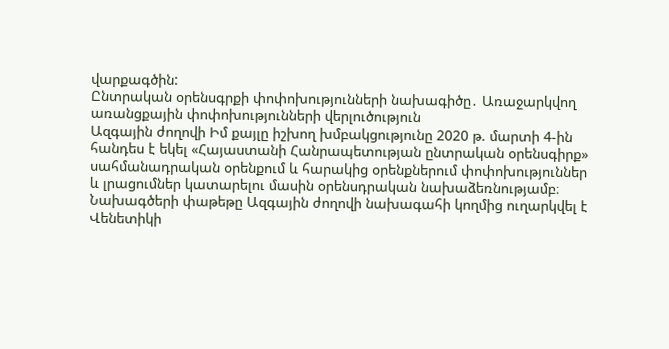վարքագծին:
Ընտրական օրենսգրքի փոփոխությունների նախագիծը․ Առաջարկվող առանցքային փոփոխությունների վերլուծություն
Ազգային ժողովի Իմ քայլը իշխող խմբակցությունը 2020 թ. մարտի 4-ին հանդես է եկել «Հայաստանի Հանրապետության ընտրական օրենսգիրք» սահմանադրական օրենքում և հարակից օրենքներում փոփոխություններ և լրացումներ կատարելու մասին օրենսդրական նախաձեռնությամբ։ Նախագծերի փաթեթը Ազգային ժողովի նախագահի կողմից ուղարկվել է Վենետիկի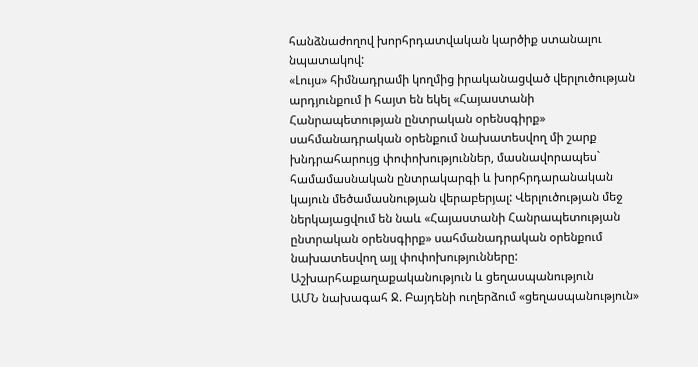հանձնաժողով խորհրդատվական կարծիք ստանալու նպատակով:
«Լույս» հիմնադրամի կողմից իրականացված վերլուծության արդյունքում ի հայտ են եկել «Հայաստանի Հանրապետության ընտրական օրենսգիրք» սահմանադրական օրենքում նախատեսվող մի շարք խնդրահարույց փոփոխություններ, մասնավորապես` համամասնական ընտրակարգի և խորհրդարանական կայուն մեծամասնության վերաբերյալ: Վերլուծության մեջ ներկայացվում են նաև «Հայաստանի Հանրապետության ընտրական օրենսգիրք» սահմանադրական օրենքում նախատեսվող այլ փոփոխությունները:
Աշխարհաքաղաքականություն և ցեղասպանություն
ԱՄՆ նախագահ Ջ. Բայդենի ուղերձում «ցեղասպանություն»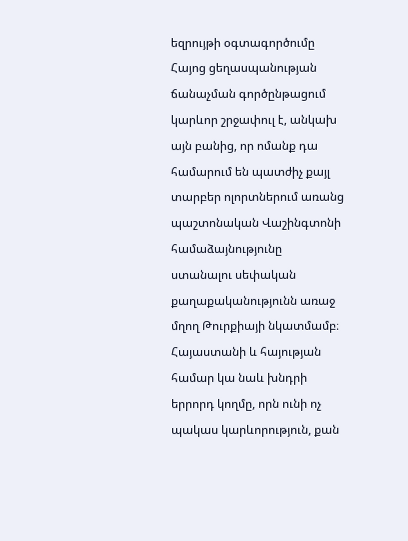եզրույթի օգտագործումը Հայոց ցեղասպանության ճանաչման գործընթացում կարևոր շրջափուլ է, անկախ այն բանից, որ ոմանք դա համարում են պատժիչ քայլ տարբեր ոլորտներում առանց պաշտոնական Վաշինգտոնի համաձայնությունը ստանալու սեփական քաղաքականությունն առաջ մղող Թուրքիայի նկատմամբ։ Հայաստանի և հայության համար կա նաև խնդրի երրորդ կողմը, որն ունի ոչ պակաս կարևորություն, քան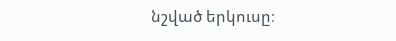նշված երկուսը։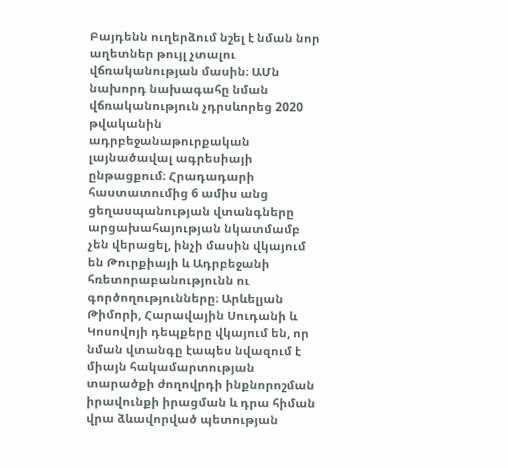Բայդենն ուղերձում նշել է նման նոր աղետներ թույլ չտալու վճռականության մասին։ ԱՄն նախորդ նախագահը նման վճռականություն չդրսևորեց 2020 թվականին ադրբեջանաթուրքական լայնածավալ ագրեսիայի ընթացքում։ Հրադադարի հաստատումից 6 ամիս անց ցեղասպանության վտանգները արցախահայության նկատմամբ չեն վերացել, ինչի մասին վկայում են Թուրքիայի և Ադրբեջանի հռետորաբանությունն ու գործողությունները։ Արևելյան Թիմորի, Հարավային Սուդանի և Կոսովոյի դեպքերը վկայում են, որ նման վտանգը էապես նվազում է միայն հակամարտության տարածքի ժողովրդի ինքնորոշման իրավունքի իրացման և դրա հիման վրա ձևավորված պետության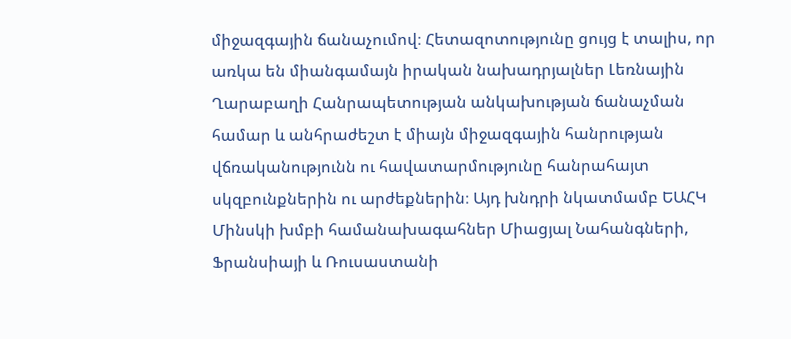միջազգային ճանաչումով։ Հետազոտությունը ցույց է տալիս, որ առկա են միանգամայն իրական նախադրյալներ Լեռնային Ղարաբաղի Հանրապետության անկախության ճանաչման համար և անհրաժեշտ է միայն միջազգային հանրության վճռականությունն ու հավատարմությունը հանրահայտ սկզբունքներին ու արժեքներին։ Այդ խնդրի նկատմամբ ԵԱՀԿ Մինսկի խմբի համանախագահներ Միացյալ Նահանգների, Ֆրանսիայի և Ռուսաստանի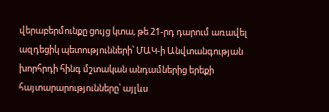վերաբերմունքը ցույց կտա, թե 21-րդ դարում առավել ազդեցիկ պետությունների՝ ՄԱԿ-ի Անվտանգության խորհրդի հինգ մշտական անդամներից երեքի հայտարարությունները՝ այլևս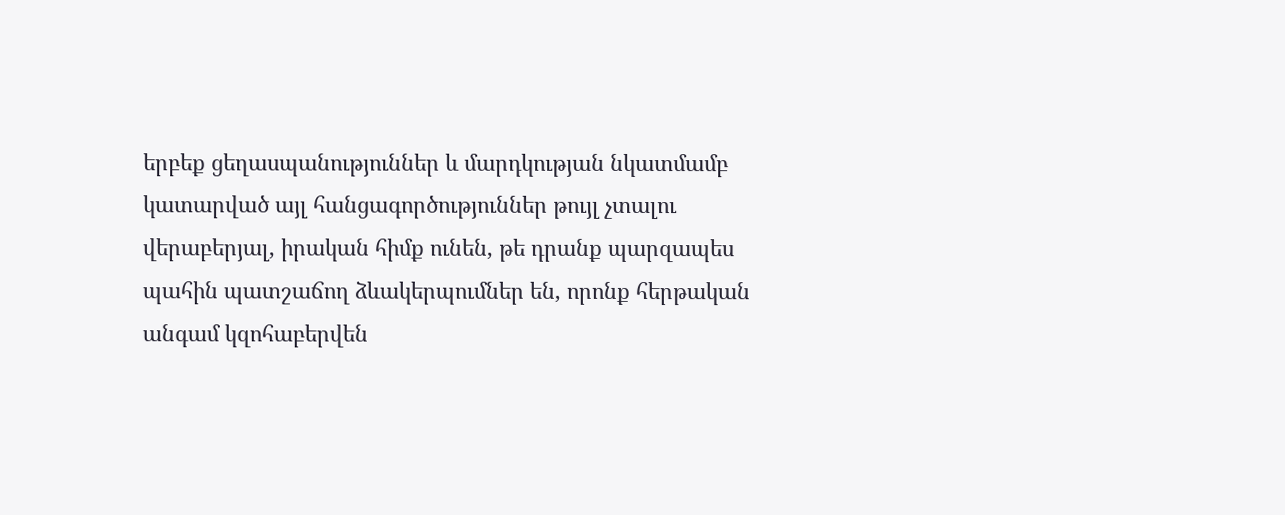երբեք ցեղասպանություններ և մարդկության նկատմամբ կատարված այլ հանցագործություններ թույլ չտալու վերաբերյալ, իրական հիմք ունեն, թե դրանք պարզապես պահին պատշաճող ձևակերպումներ են, որոնք հերթական անգամ կզոհաբերվեն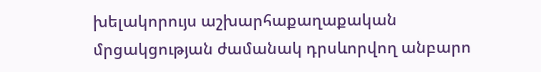խելակորույս աշխարհաքաղաքական մրցակցության ժամանակ դրսևորվող անբարո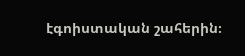էգոիստական շահերին։